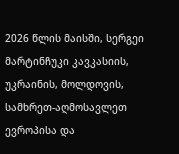2026 წლის მაისში, სერგეი მარტინჩუკი კავკასიის, უკრაინის, მოლდოვის, სამხრეთ-აღმოსავლეთ ევროპისა და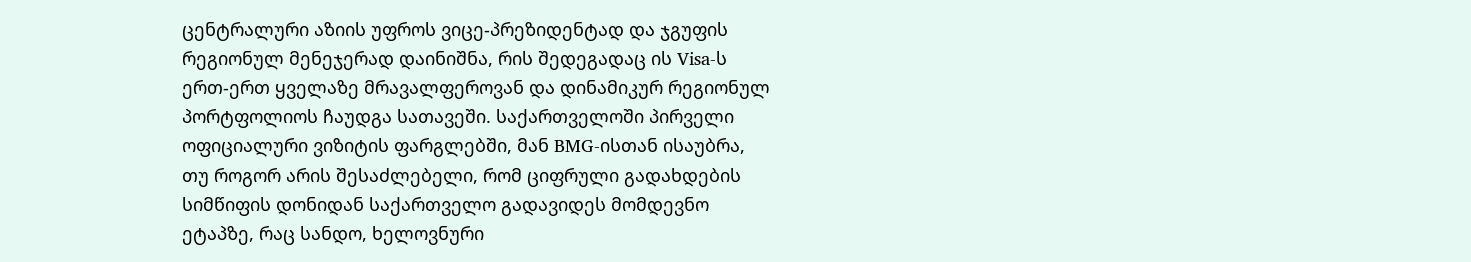ცენტრალური აზიის უფროს ვიცე-პრეზიდენტად და ჯგუფის რეგიონულ მენეჯერად დაინიშნა, რის შედეგადაც ის Visa-ს ერთ-ერთ ყველაზე მრავალფეროვან და დინამიკურ რეგიონულ პორტფოლიოს ჩაუდგა სათავეში. საქართველოში პირველი ოფიციალური ვიზიტის ფარგლებში, მან BMG-ისთან ისაუბრა, თუ როგორ არის შესაძლებელი, რომ ციფრული გადახდების სიმწიფის დონიდან საქართველო გადავიდეს მომდევნო ეტაპზე, რაც სანდო, ხელოვნური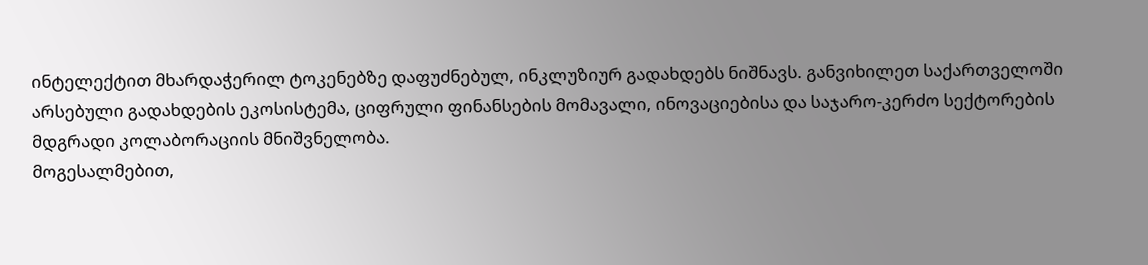ინტელექტით მხარდაჭერილ ტოკენებზე დაფუძნებულ, ინკლუზიურ გადახდებს ნიშნავს. განვიხილეთ საქართველოში არსებული გადახდების ეკოსისტემა, ციფრული ფინანსების მომავალი, ინოვაციებისა და საჯარო-კერძო სექტორების მდგრადი კოლაბორაციის მნიშვნელობა.
მოგესალმებით,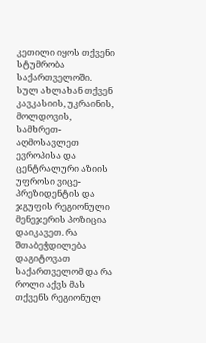კეთილი იყოს თქვენი სტუმრობა საქართველოში. სულ ახლახან თქვენ კავკასიის, უკრაინის, მოლდოვის, სამხრეთ-აღმოსავლეთ ევროპისა და ცენტრალური აზიის უფროსი ვიცე-პრეზიდენტის და ჯგუფის რეგიონული მენეჯერის პოზიცია დაიკავეთ. რა შთაბეჭდილება დაგიტოვათ საქართველომ და რა როლი აქვს მას თქვენს რეგიონულ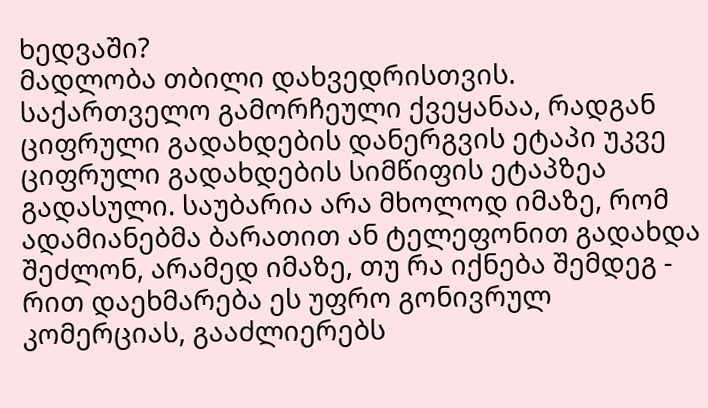ხედვაში?
მადლობა თბილი დახვედრისთვის. საქართველო გამორჩეული ქვეყანაა, რადგან ციფრული გადახდების დანერგვის ეტაპი უკვე ციფრული გადახდების სიმწიფის ეტაპზეა გადასული. საუბარია არა მხოლოდ იმაზე, რომ ადამიანებმა ბარათით ან ტელეფონით გადახდა შეძლონ, არამედ იმაზე, თუ რა იქნება შემდეგ - რით დაეხმარება ეს უფრო გონივრულ კომერციას, გააძლიერებს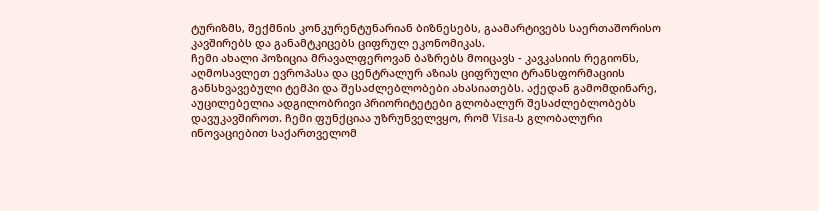ტურიზმს, შექმნის კონკურენტუნარიან ბიზნესებს, გაამარტივებს საერთაშორისო კავშირებს და განამტკიცებს ციფრულ ეკონომიკას.
ჩემი ახალი პოზიცია მრავალფეროვან ბაზრებს მოიცავს - კავკასიის რეგიონს, აღმოსავლეთ ევროპასა და ცენტრალურ აზიას ციფრული ტრანსფორმაციის განსხვავებული ტემპი და შესაძლებლობები ახასიათებს. აქედან გამომდინარე, აუცილებელია ადგილობრივი პრიორიტეტები გლობალურ შესაძლებლობებს დავუკავშიროთ. ჩემი ფუნქციაა უზრუნველვყო, რომ Visa-ს გლობალური ინოვაციებით საქართველომ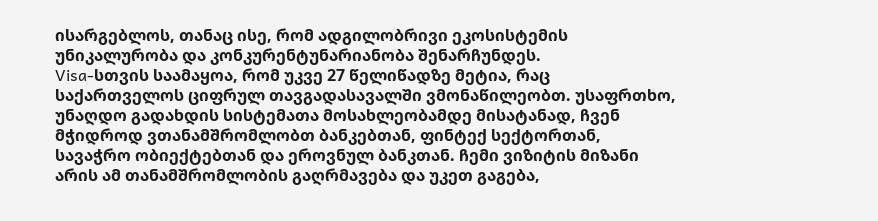ისარგებლოს, თანაც ისე, რომ ადგილობრივი ეკოსისტემის უნიკალურობა და კონკურენტუნარიანობა შენარჩუნდეს.
Visa-სთვის საამაყოა, რომ უკვე 27 წელიწადზე მეტია, რაც საქართველოს ციფრულ თავგადასავალში ვმონაწილეობთ. უსაფრთხო, უნაღდო გადახდის სისტემათა მოსახლეობამდე მისატანად, ჩვენ მჭიდროდ ვთანამშრომლობთ ბანკებთან, ფინტექ სექტორთან, სავაჭრო ობიექტებთან და ეროვნულ ბანკთან. ჩემი ვიზიტის მიზანი არის ამ თანამშრომლობის გაღრმავება და უკეთ გაგება,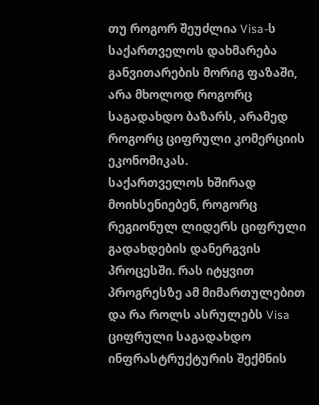თუ როგორ შეუძლია Visa-ს საქართველოს დახმარება განვითარების მორიგ ფაზაში, არა მხოლოდ როგორც საგადახდო ბაზარს, არამედ როგორც ციფრული კომერციის ეკონომიკას.
საქართველოს ხშირად მოიხსენიებენ, როგორც რეგიონულ ლიდერს ციფრული გადახდების დანერგვის პროცესში. რას იტყვით პროგრესზე ამ მიმართულებით და რა როლს ასრულებს Visa ციფრული საგადახდო ინფრასტრუქტურის შექმნის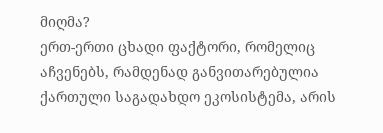მიღმა?
ერთ-ერთი ცხადი ფაქტორი, რომელიც აჩვენებს, რამდენად განვითარებულია ქართული საგადახდო ეკოსისტემა, არის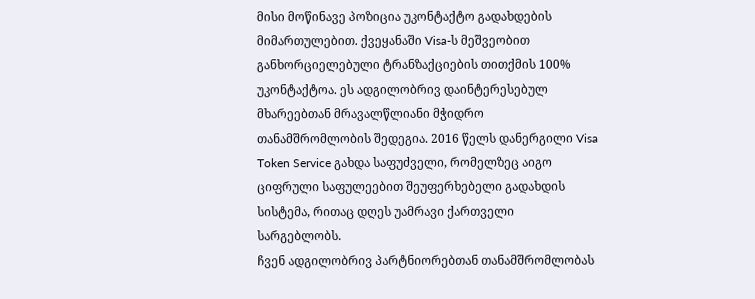მისი მოწინავე პოზიცია უკონტაქტო გადახდების მიმართულებით. ქვეყანაში Visa-ს მეშვეობით განხორციელებული ტრანზაქციების თითქმის 100% უკონტაქტოა. ეს ადგილობრივ დაინტერესებულ მხარეებთან მრავალწლიანი მჭიდრო თანამშრომლობის შედეგია. 2016 წელს დანერგილი Visa Token Service გახდა საფუძველი, რომელზეც აიგო ციფრული საფულეებით შეუფერხებელი გადახდის სისტემა, რითაც დღეს უამრავი ქართველი სარგებლობს.
ჩვენ ადგილობრივ პარტნიორებთან თანამშრომლობას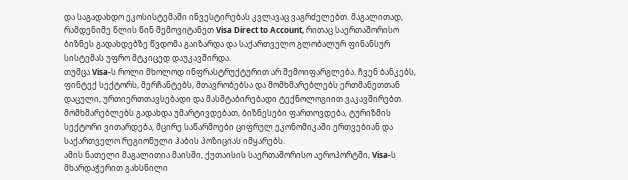და საგადახდო ეკოსისტემაში ინვესტირებას კვლავაც ვაგრძელებთ. მაგალითად, რამდენიმე წლის წინ შემოვიტანეთ Visa Direct to Account, რითაც საერთაშორისო ბიზნეს გადახდებზე წვდომა გაიზარდა და საქართველო გლობალურ ფინანსურ სისტემას უფრო მტკიცედ დაუკავშირდა.
თუმცა Visa-ს როლი მხოლოდ ინფრასტრუქტურით არ შემოიფარგლება. ჩვენ ბანკებს, ფინტექ სექტორს, მერჩანტებს, მთავრობებსა და მომხმარებლებს ერთმანეთთან დაცული, ურთიერთთავსებადი და მასშტაბირებადი ტექნოლოგიით ვაკავშირებთ. მომხმარებლებს გადახდა უმარტივდებათ, ბიზნესები ფართოვდება, ტურიზმის სექტორი ვითარდება, მცირე საწარმოები ციფრულ ეკონომიკაში ერთვებიან და საქართველო რეგიონული ჰაბის პოზიციას იმყარებს.
ამის ნათელი მაგალითია მაისში, ქუთაისის საერთაშორისო აეროპორტში, Visa-ს მხარდაჭერით გახსნილი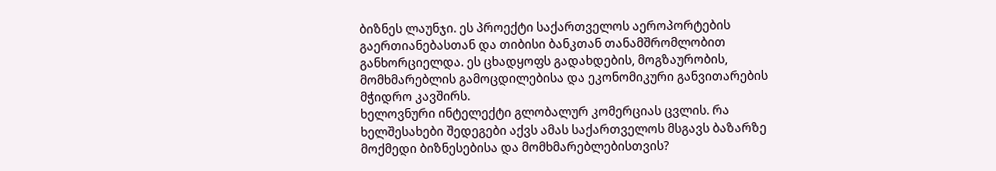ბიზნეს ლაუნჯი. ეს პროექტი საქართველოს აეროპორტების გაერთიანებასთან და თიბისი ბანკთან თანამშრომლობით განხორციელდა. ეს ცხადყოფს გადახდების, მოგზაურობის, მომხმარებლის გამოცდილებისა და ეკონომიკური განვითარების მჭიდრო კავშირს.
ხელოვნური ინტელექტი გლობალურ კომერციას ცვლის. რა ხელშესახები შედეგები აქვს ამას საქართველოს მსგავს ბაზარზე მოქმედი ბიზნესებისა და მომხმარებლებისთვის?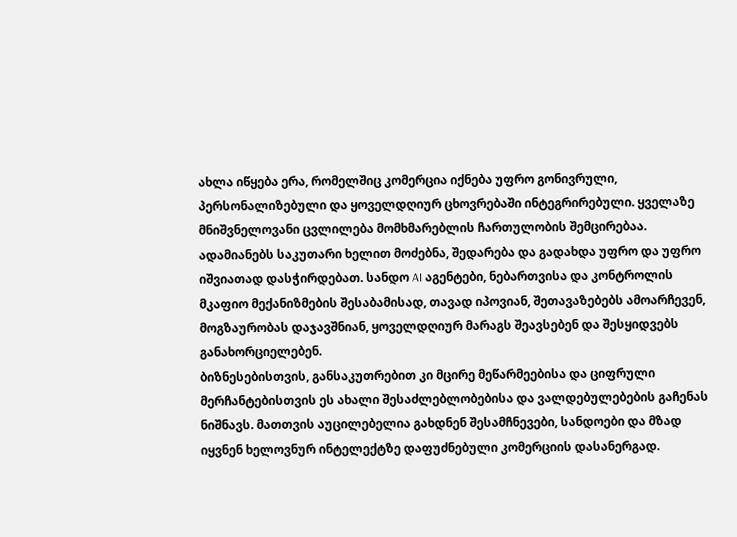ახლა იწყება ერა, რომელშიც კომერცია იქნება უფრო გონივრული, პერსონალიზებული და ყოველდღიურ ცხოვრებაში ინტეგრირებული. ყველაზე მნიშვნელოვანი ცვლილება მომხმარებლის ჩართულობის შემცირებაა. ადამიანებს საკუთარი ხელით მოძებნა, შედარება და გადახდა უფრო და უფრო იშვიათად დასჭირდებათ. სანდო AI აგენტები, ნებართვისა და კონტროლის მკაფიო მექანიზმების შესაბამისად, თავად იპოვიან, შეთავაზებებს ამოარჩევენ, მოგზაურობას დაჯავშნიან, ყოველდღიურ მარაგს შეავსებენ და შესყიდვებს განახორციელებენ.
ბიზნესებისთვის, განსაკუთრებით კი მცირე მეწარმეებისა და ციფრული მერჩანტებისთვის ეს ახალი შესაძლებლობებისა და ვალდებულებების გაჩენას ნიშნავს. მათთვის აუცილებელია გახდნენ შესამჩნევები, სანდოები და მზად იყვნენ ხელოვნურ ინტელექტზე დაფუძნებული კომერციის დასანერგად.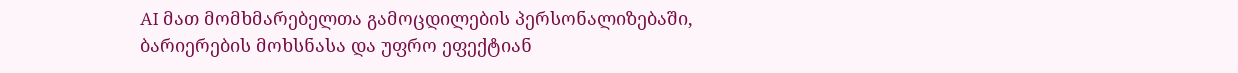AI მათ მომხმარებელთა გამოცდილების პერსონალიზებაში, ბარიერების მოხსნასა და უფრო ეფექტიან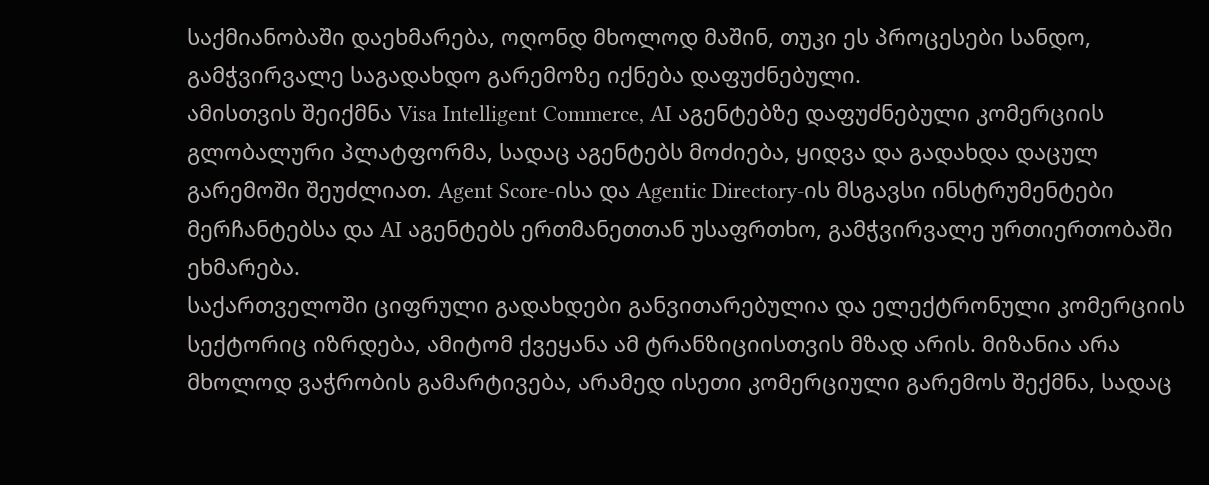საქმიანობაში დაეხმარება, ოღონდ მხოლოდ მაშინ, თუკი ეს პროცესები სანდო, გამჭვირვალე საგადახდო გარემოზე იქნება დაფუძნებული.
ამისთვის შეიქმნა Visa Intelligent Commerce, AI აგენტებზე დაფუძნებული კომერციის გლობალური პლატფორმა, სადაც აგენტებს მოძიება, ყიდვა და გადახდა დაცულ გარემოში შეუძლიათ. Agent Score-ისა და Agentic Directory-ის მსგავსი ინსტრუმენტები მერჩანტებსა და AI აგენტებს ერთმანეთთან უსაფრთხო, გამჭვირვალე ურთიერთობაში ეხმარება.
საქართველოში ციფრული გადახდები განვითარებულია და ელექტრონული კომერციის სექტორიც იზრდება, ამიტომ ქვეყანა ამ ტრანზიციისთვის მზად არის. მიზანია არა მხოლოდ ვაჭრობის გამარტივება, არამედ ისეთი კომერციული გარემოს შექმნა, სადაც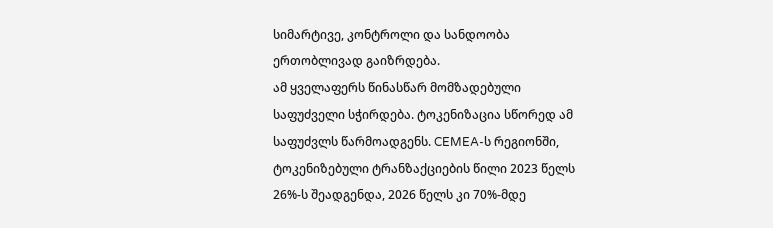სიმარტივე, კონტროლი და სანდოობა ერთობლივად გაიზრდება.
ამ ყველაფერს წინასწარ მომზადებული საფუძველი სჭირდება. ტოკენიზაცია სწორედ ამ საფუძვლს წარმოადგენს. CEMEA-ს რეგიონში, ტოკენიზებული ტრანზაქციების წილი 2023 წელს 26%-ს შეადგენდა, 2026 წელს კი 70%-მდე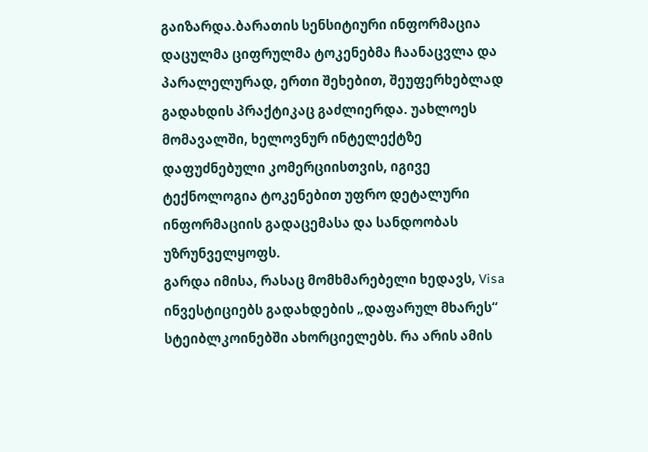გაიზარდა.ბარათის სენსიტიური ინფორმაცია დაცულმა ციფრულმა ტოკენებმა ჩაანაცვლა და პარალელურად, ერთი შეხებით, შეუფერხებლად გადახდის პრაქტიკაც გაძლიერდა. უახლოეს მომავალში, ხელოვნურ ინტელექტზე დაფუძნებული კომერციისთვის, იგივე ტექნოლოგია ტოკენებით უფრო დეტალური ინფორმაციის გადაცემასა და სანდოობას უზრუნველყოფს.
გარდა იმისა, რასაც მომხმარებელი ხედავს, Visa ინვესტიციებს გადახდების „დაფარულ მხარეს“ სტეიბლკოინებში ახორციელებს. რა არის ამის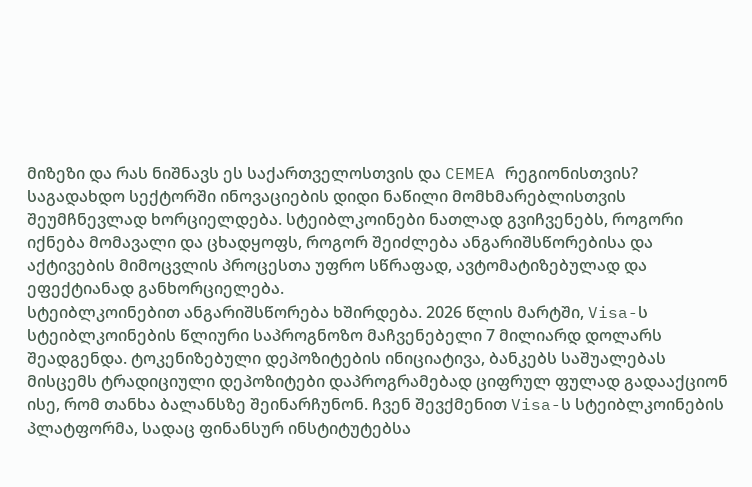მიზეზი და რას ნიშნავს ეს საქართველოსთვის და CEMEA რეგიონისთვის?
საგადახდო სექტორში ინოვაციების დიდი ნაწილი მომხმარებლისთვის შეუმჩნევლად ხორციელდება. სტეიბლკოინები ნათლად გვიჩვენებს, როგორი იქნება მომავალი და ცხადყოფს, როგორ შეიძლება ანგარიშსწორებისა და აქტივების მიმოცვლის პროცესთა უფრო სწრაფად, ავტომატიზებულად და ეფექტიანად განხორციელება.
სტეიბლკოინებით ანგარიშსწორება ხშირდება. 2026 წლის მარტში, Visa-ს სტეიბლკოინების წლიური საპროგნოზო მაჩვენებელი 7 მილიარდ დოლარს შეადგენდა. ტოკენიზებული დეპოზიტების ინიციატივა, ბანკებს საშუალებას მისცემს ტრადიციული დეპოზიტები დაპროგრამებად ციფრულ ფულად გადააქციონ ისე, რომ თანხა ბალანსზე შეინარჩუნონ. ჩვენ შევქმენით Visa-ს სტეიბლკოინების პლატფორმა, სადაც ფინანსურ ინსტიტუტებსა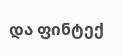და ფინტექ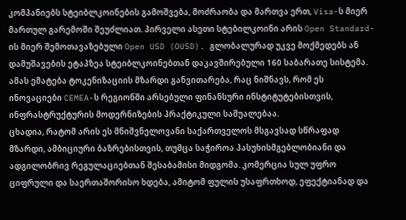კომპანიებს სტეიბლკოინების გამოშვება, მოძრაობა და მართვა ერთ, Visa-ს მიერ მართულ გარემოში შეუძლიათ. პირველი ასეთი სტებილკოინი არის Open Standard-ის მიერ შემოთავაზებული Open USD (OUSD). გლობალურად უკვე მოქმედებს ან დამუშავების ეტაპზეა სტეიბლკოინებთან დაკავშირებული 160 საბარათე სისტემა. ამას ემატება ტოკენიზაციის მზარდი განვითარება, რაც ნიშნავს, რომ ეს ინოვაციები CEMEA-ს რეგიონში არსებული ფინანსური ინსტიტუტებისთვის, ინფრასტრუქტურის მოდერნიზების პრაქტიკული საშუალებაა.
ცხადია, რატომ არის ეს მნიშვნელოვანი საქართველოს მსგავსად სწრაფად მზარდი, ამბიციური ბაზრებისთვის, თუმცა საჭიროა პასუხისმგებლობიანი და ადგილობრივ რეგულაციებთან შესაბამისი მიდგომა. კომერცია სულ უფრო ციფრული და საერთაშორისო ხდება, ამიტომ ფულის უსაფრთხოდ, ეფექტიანად და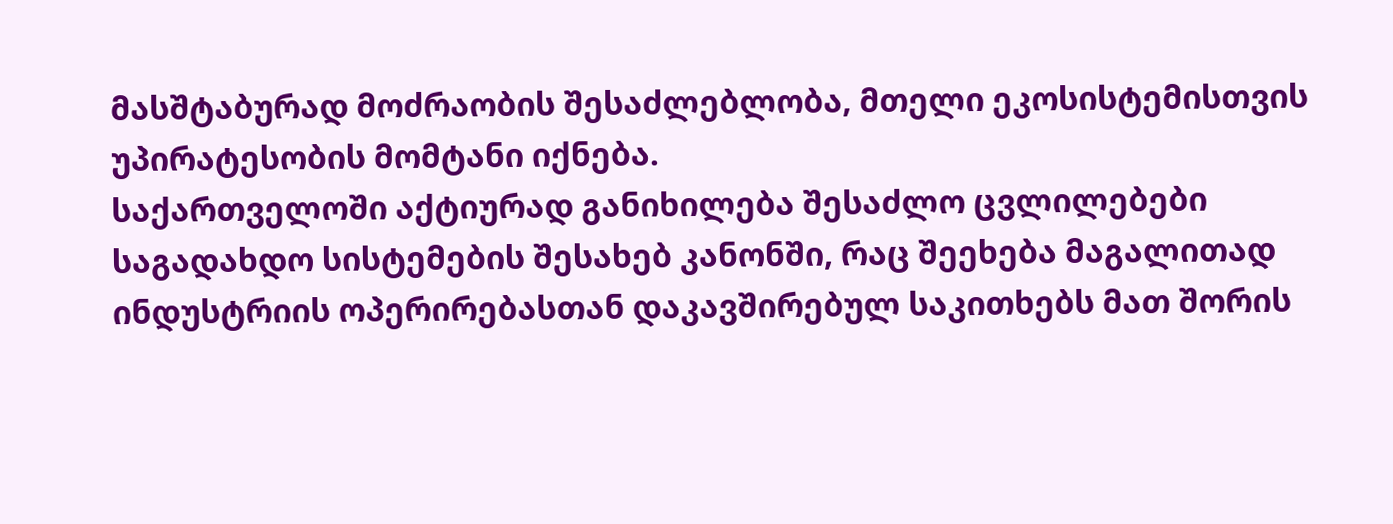მასშტაბურად მოძრაობის შესაძლებლობა, მთელი ეკოსისტემისთვის უპირატესობის მომტანი იქნება.
საქართველოში აქტიურად განიხილება შესაძლო ცვლილებები საგადახდო სისტემების შესახებ კანონში, რაც შეეხება მაგალითად ინდუსტრიის ოპერირებასთან დაკავშირებულ საკითხებს მათ შორის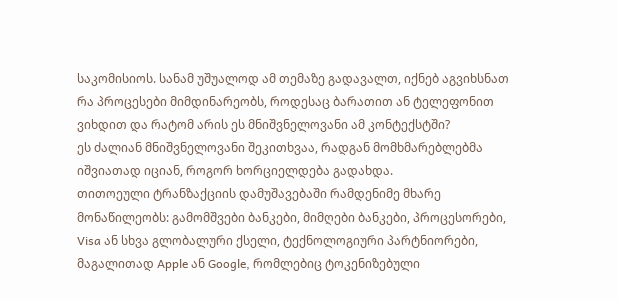საკომისიოს. სანამ უშუალოდ ამ თემაზე გადავალთ, იქნებ აგვიხსნათ რა პროცესები მიმდინარეობს, როდესაც ბარათით ან ტელეფონით ვიხდით და რატომ არის ეს მნიშვნელოვანი ამ კონტექსტში?
ეს ძალიან მნიშვნელოვანი შეკითხვაა, რადგან მომხმარებლებმა იშვიათად იციან, როგორ ხორციელდება გადახდა.
თითოეული ტრანზაქციის დამუშავებაში რამდენიმე მხარე მონაწილეობს: გამომშვები ბანკები, მიმღები ბანკები, პროცესორები, Visa ან სხვა გლობალური ქსელი, ტექნოლოგიური პარტნიორები, მაგალითად Apple ან Google, რომლებიც ტოკენიზებული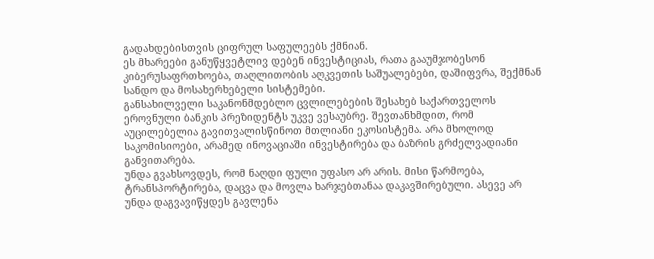გადახდებისთვის ციფრულ საფულეებს ქმნიან.
ეს მხარეები განუწყვეტლივ დებენ ინვესტიციას, რათა გააუმჯობესონ კიბერუსაფრთხოება, თაღლითობის აღკვეთის საშუალებები, დაშიფვრა, შექმნან სანდო და მოსახერხებელი სისტემები.
განსახილველი საკანონმდებლო ცვლილებების შესახებ საქართველოს ეროვნული ბანკის პრეზიდენტს უკვე ვესაუბრე. შევთანხმდით, რომ აუცილებელია გავითვალისწინოთ მთლიანი ეკოსისტემა. არა მხოლოდ საკომისიოები, არამედ ინოვაციაში ინვესტირება და ბაზრის გრძელვადიანი განვითარება.
უნდა გვახსოვდეს, რომ ნაღდი ფული უფასო არ არის. მისი წარმოება, ტრანსპორტირება, დაცვა და მოვლა ხარჯებთანაა დაკავშირებული. ასევე არ უნდა დაგვავიწყდეს გავლენა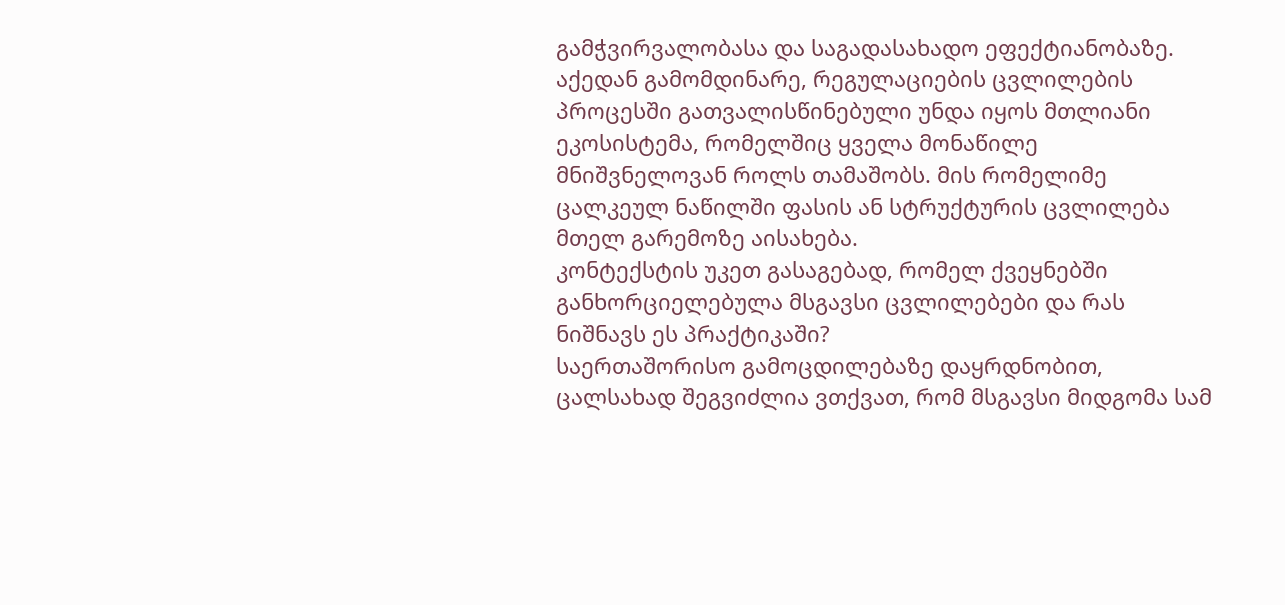გამჭვირვალობასა და საგადასახადო ეფექტიანობაზე.
აქედან გამომდინარე, რეგულაციების ცვლილების პროცესში გათვალისწინებული უნდა იყოს მთლიანი ეკოსისტემა, რომელშიც ყველა მონაწილე მნიშვნელოვან როლს თამაშობს. მის რომელიმე ცალკეულ ნაწილში ფასის ან სტრუქტურის ცვლილება მთელ გარემოზე აისახება.
კონტექსტის უკეთ გასაგებად, რომელ ქვეყნებში განხორციელებულა მსგავსი ცვლილებები და რას ნიშნავს ეს პრაქტიკაში?
საერთაშორისო გამოცდილებაზე დაყრდნობით, ცალსახად შეგვიძლია ვთქვათ, რომ მსგავსი მიდგომა სამ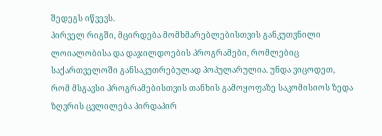შედეგს იწვევს.
პირველ რიგში, მცირდება მომხმარებლებისთვის განკუთვნილი ლოიალობისა და დაჯილდოების პროგრამები, რომლებიც საქართველოში განსაკუთრებულად პოპულარულია. უნდა ვიცოდეთ, რომ მსგავსი პროგრამებისთვის თანხის გამოყოფაზე საკომისიოს ზედა ზღვრის ცვლილება პირდაპირ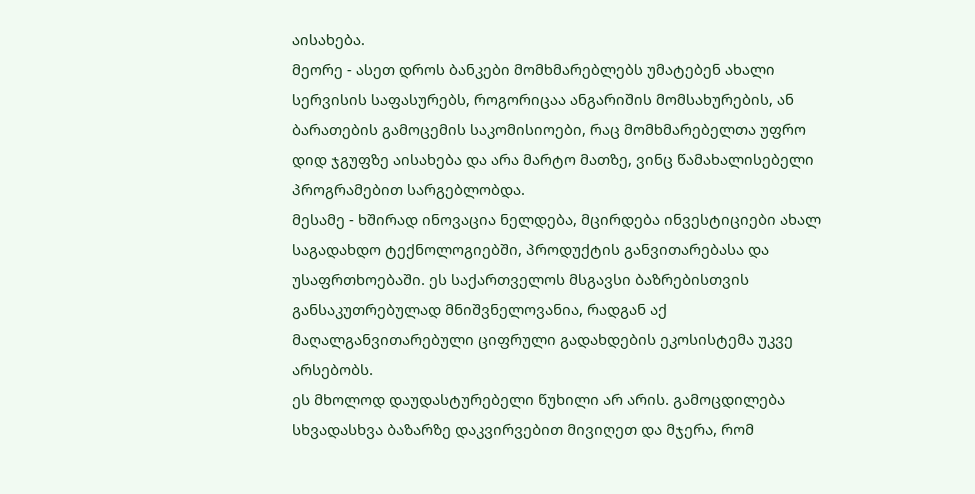აისახება.
მეორე - ასეთ დროს ბანკები მომხმარებლებს უმატებენ ახალი სერვისის საფასურებს, როგორიცაა ანგარიშის მომსახურების, ან ბარათების გამოცემის საკომისიოები, რაც მომხმარებელთა უფრო დიდ ჯგუფზე აისახება და არა მარტო მათზე, ვინც წამახალისებელი პროგრამებით სარგებლობდა.
მესამე - ხშირად ინოვაცია ნელდება, მცირდება ინვესტიციები ახალ საგადახდო ტექნოლოგიებში, პროდუქტის განვითარებასა და უსაფრთხოებაში. ეს საქართველოს მსგავსი ბაზრებისთვის განსაკუთრებულად მნიშვნელოვანია, რადგან აქ მაღალგანვითარებული ციფრული გადახდების ეკოსისტემა უკვე არსებობს.
ეს მხოლოდ დაუდასტურებელი წუხილი არ არის. გამოცდილება სხვადასხვა ბაზარზე დაკვირვებით მივიღეთ და მჯერა, რომ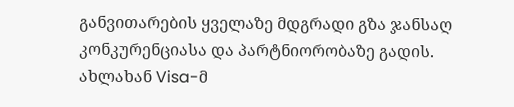განვითარების ყველაზე მდგრადი გზა ჯანსაღ კონკურენციასა და პარტნიორობაზე გადის.
ახლახან Visa-მ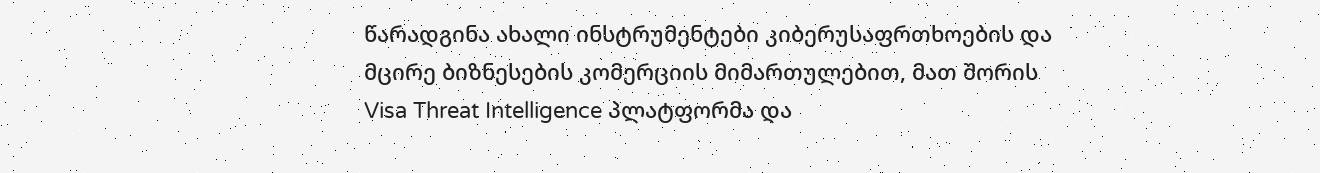წარადგინა ახალი ინსტრუმენტები კიბერუსაფრთხოების და მცირე ბიზნესების კომერციის მიმართულებით, მათ შორის Visa Threat Intelligence პლატფორმა და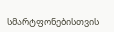სმარტფონებისთვის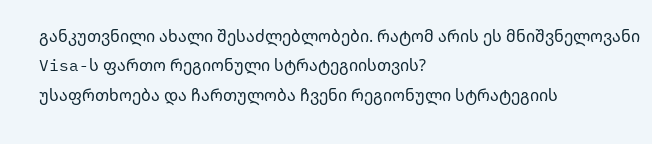განკუთვნილი ახალი შესაძლებლობები. რატომ არის ეს მნიშვნელოვანი Visa-ს ფართო რეგიონული სტრატეგიისთვის?
უსაფრთხოება და ჩართულობა ჩვენი რეგიონული სტრატეგიის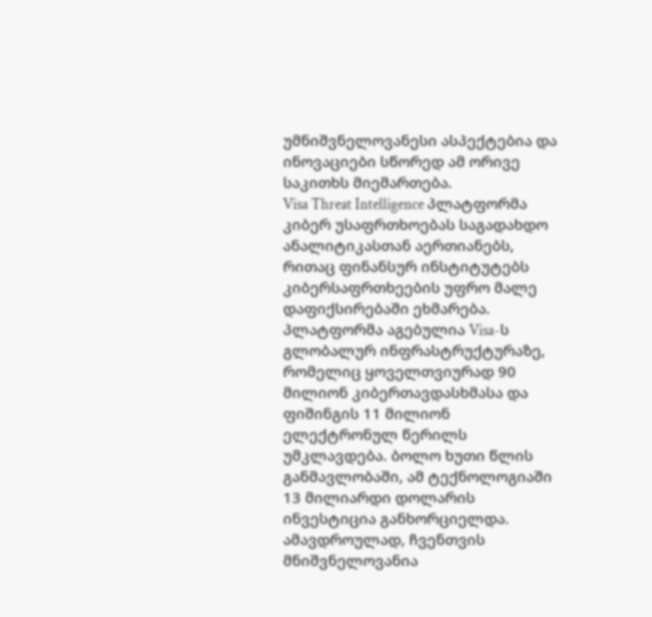უმნიშვნელოვანესი ასპექტებია და ინოვაციები სწორედ ამ ორივე საკითხს მიემართება.
Visa Threat Intelligence პლატფორმა კიბერ უსაფრთხოებას საგადახდო ანალიტიკასთან აერთიანებს, რითაც ფინანსურ ინსტიტუტებს კიბერსაფრთხეების უფრო მალე დაფიქსირებაში ეხმარება. პლატფორმა აგებულია Visa-ს გლობალურ ინფრასტრუქტურაზე, რომელიც ყოველთვიურად 90 მილიონ კიბერთავდასხმასა და ფიშინგის 11 მილიონ ელექტრონულ წერილს უმკლავდება. ბოლო ხუთი წლის განმავლობაში, ამ ტექნოლოგიაში 13 მილიარდი დოლარის ინვესტიცია განხორციელდა.
ამავდროულად, ჩვენთვის მნიშვნელოვანია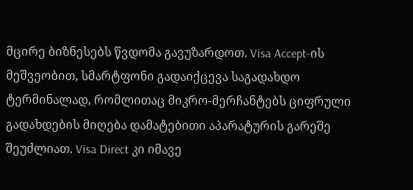მცირე ბიზნესებს წვდომა გავუზარდოთ. Visa Accept-ის მეშვეობით, სმარტფონი გადაიქცევა საგადახდო ტერმინალად, რომლითაც მიკრო-მერჩანტებს ციფრული გადახდების მიღება დამატებითი აპარატურის გარეშე შეუძლიათ. Visa Direct კი იმავე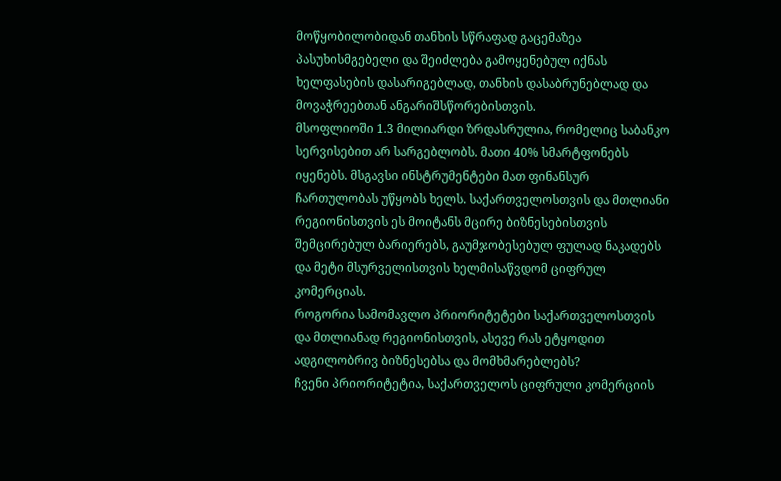მოწყობილობიდან თანხის სწრაფად გაცემაზეა პასუხისმგებელი და შეიძლება გამოყენებულ იქნას ხელფასების დასარიგებლად, თანხის დასაბრუნებლად და მოვაჭრეებთან ანგარიშსწორებისთვის.
მსოფლიოში 1.3 მილიარდი ზრდასრულია, რომელიც საბანკო სერვისებით არ სარგებლობს. მათი 40% სმარტფონებს იყენებს. მსგავსი ინსტრუმენტები მათ ფინანსურ ჩართულობას უწყობს ხელს. საქართველოსთვის და მთლიანი რეგიონისთვის ეს მოიტანს მცირე ბიზნესებისთვის შემცირებულ ბარიერებს, გაუმჯობესებულ ფულად ნაკადებს და მეტი მსურველისთვის ხელმისაწვდომ ციფრულ კომერციას.
როგორია სამომავლო პრიორიტეტები საქართველოსთვის და მთლიანად რეგიონისთვის, ასევე რას ეტყოდით ადგილობრივ ბიზნესებსა და მომხმარებლებს?
ჩვენი პრიორიტეტია, საქართველოს ციფრული კომერციის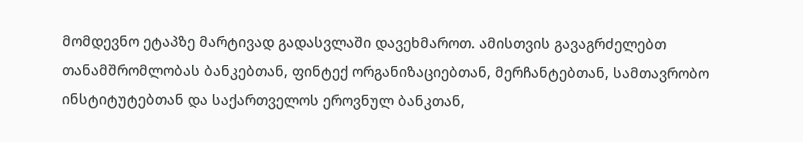მომდევნო ეტაპზე მარტივად გადასვლაში დავეხმაროთ. ამისთვის გავაგრძელებთ თანამშრომლობას ბანკებთან, ფინტექ ორგანიზაციებთან, მერჩანტებთან, სამთავრობო ინსტიტუტებთან და საქართველოს ეროვნულ ბანკთან,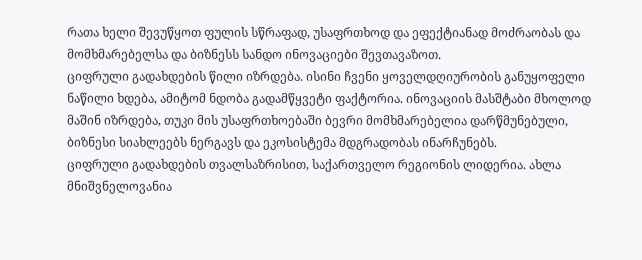რათა ხელი შევუწყოთ ფულის სწრაფად, უსაფრთხოდ და ეფექტიანად მოძრაობას და მომხმარებელსა და ბიზნესს სანდო ინოვაციები შევთავაზოთ.
ციფრული გადახდების წილი იზრდება. ისინი ჩვენი ყოველდღიურობის განუყოფელი ნაწილი ხდება, ამიტომ ნდობა გადამწყვეტი ფაქტორია. ინოვაციის მასშტაბი მხოლოდ მაშინ იზრდება, თუკი მის უსაფრთხოებაში ბევრი მომხმარებელია დარწმუნებული, ბიზნესი სიახლეებს ნერგავს და ეკოსისტემა მდგრადობას ინარჩუნებს.
ციფრული გადახდების თვალსაზრისით, საქართველო რეგიონის ლიდერია. ახლა მნიშვნელოვანია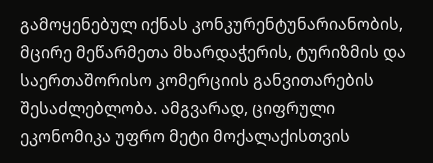გამოყენებულ იქნას კონკურენტუნარიანობის, მცირე მეწარმეთა მხარდაჭერის, ტურიზმის და საერთაშორისო კომერციის განვითარების შესაძლებლობა. ამგვარად, ციფრული ეკონომიკა უფრო მეტი მოქალაქისთვის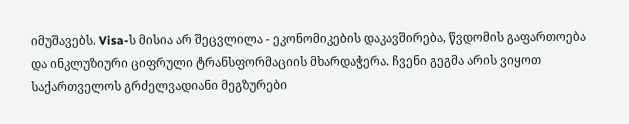იმუშავებს. Visa-ს მისია არ შეცვლილა - ეკონომიკების დაკავშირება, წვდომის გაფართოება და ინკლუზიური ციფრული ტრანსფორმაციის მხარდაჭერა. ჩვენი გეგმა არის ვიყოთ საქართველოს გრძელვადიანი მეგზურები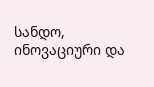სანდო, ინოვაციური და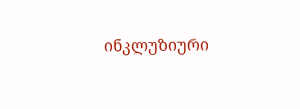ინკლუზიური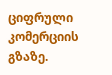ციფრული კომერციის გზაზე.